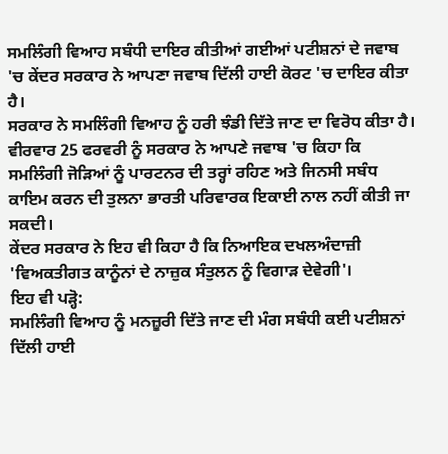ਸਮਲਿੰਗੀ ਵਿਆਹ ਸਬੰਧੀ ਦਾਇਰ ਕੀਤੀਆਂ ਗਈਆਂ ਪਟੀਸ਼ਨਾਂ ਦੇ ਜਵਾਬ 'ਚ ਕੇਂਦਰ ਸਰਕਾਰ ਨੇ ਆਪਣਾ ਜਵਾਬ ਦਿੱਲੀ ਹਾਈ ਕੋਰਟ 'ਚ ਦਾਇਰ ਕੀਤਾ ਹੈ।
ਸਰਕਾਰ ਨੇ ਸਮਲਿੰਗੀ ਵਿਆਹ ਨੂੰ ਹਰੀ ਝੰਡੀ ਦਿੱਤੇ ਜਾਣ ਦਾ ਵਿਰੋਧ ਕੀਤਾ ਹੈ। ਵੀਰਵਾਰ 25 ਫਰਵਰੀ ਨੂੰ ਸਰਕਾਰ ਨੇ ਆਪਣੇ ਜਵਾਬ 'ਚ ਕਿਹਾ ਕਿ ਸਮਲਿੰਗੀ ਜੋੜਿਆਂ ਨੂੰ ਪਾਰਟਨਰ ਦੀ ਤਰ੍ਹਾਂ ਰਹਿਣ ਅਤੇ ਜਿਨਸੀ ਸਬੰਧ ਕਾਇਮ ਕਰਨ ਦੀ ਤੁਲਨਾ ਭਾਰਤੀ ਪਰਿਵਾਰਕ ਇਕਾਈ ਨਾਲ ਨਹੀਂ ਕੀਤੀ ਜਾ ਸਕਦੀ।
ਕੇਂਦਰ ਸਰਕਾਰ ਨੇ ਇਹ ਵੀ ਕਿਹਾ ਹੈ ਕਿ ਨਿਆਇਕ ਦਖਲਅੰਦਾਜ਼ੀ 'ਵਿਅਕਤੀਗਤ ਕਾਨੂੰਨਾਂ ਦੇ ਨਾਜ਼ੁਕ ਸੰਤੁਲਨ ਨੂੰ ਵਿਗਾੜ ਦੇਵੇਗੀ'।
ਇਹ ਵੀ ਪੜ੍ਹੋ:
ਸਮਲਿੰਗੀ ਵਿਆਹ ਨੂੰ ਮਨਜ਼ੂਰੀ ਦਿੱਤੇ ਜਾਣ ਦੀ ਮੰਗ ਸਬੰਧੀ ਕਈ ਪਟੀਸ਼ਨਾਂ ਦਿੱਲੀ ਹਾਈ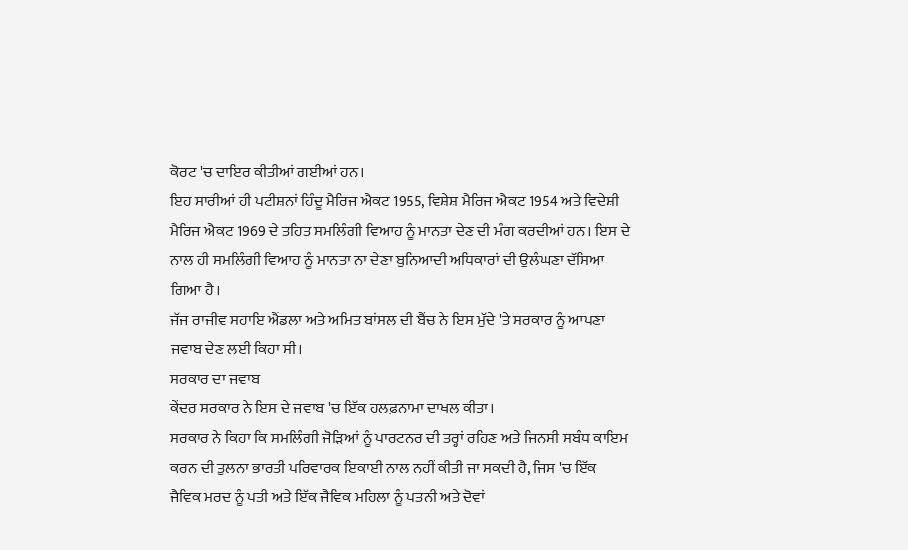ਕੋਰਟ 'ਚ ਦਾਇਰ ਕੀਤੀਆਂ ਗਈਆਂ ਹਨ।
ਇਹ ਸਾਰੀਆਂ ਹੀ ਪਟੀਸ਼ਨਾਂ ਹਿੰਦੂ ਮੈਰਿਜ ਐਕਟ 1955, ਵਿਸ਼ੇਸ਼ ਮੈਰਿਜ ਐਕਟ 1954 ਅਤੇ ਵਿਦੇਸ਼ੀ ਮੈਰਿਜ ਐਕਟ 1969 ਦੇ ਤਹਿਤ ਸਮਲਿੰਗੀ ਵਿਆਹ ਨੂੰ ਮਾਨਤਾ ਦੇਣ ਦੀ ਮੰਗ ਕਰਦੀਆਂ ਹਨ। ਇਸ ਦੇ ਨਾਲ ਹੀ ਸਮਲਿੰਗੀ ਵਿਆਹ ਨੂੰ ਮਾਨਤਾ ਨਾ ਦੇਣਾ ਬੁਨਿਆਦੀ ਅਧਿਕਾਰਾਂ ਦੀ ਉਲੰਘਣਾ ਦੱਸਿਆ ਗਿਆ ਹੈ।
ਜੱਜ ਰਾਜੀਵ ਸਹਾਇ ਐਂਡਲਾ ਅਤੇ ਅਮਿਤ ਬਾਂਸਲ ਦੀ ਬੈਂਚ ਨੇ ਇਸ ਮੁੱਦੇ 'ਤੇ ਸਰਕਾਰ ਨੂੰ ਆਪਣਾ ਜਵਾਬ ਦੇਣ ਲਈ ਕਿਹਾ ਸੀ।
ਸਰਕਾਰ ਦਾ ਜਵਾਬ
ਕੇਂਦਰ ਸਰਕਾਰ ਨੇ ਇਸ ਦੇ ਜਵਾਬ 'ਚ ਇੱਕ ਹਲਫ਼ਨਾਮਾ ਦਾਖਲ ਕੀਤਾ।
ਸਰਕਾਰ ਨੇ ਕਿਹਾ ਕਿ ਸਮਲਿੰਗੀ ਜੋੜਿਆਂ ਨੂੰ ਪਾਰਟਨਰ ਦੀ ਤਰ੍ਹਾਂ ਰਹਿਣ ਅਤੇ ਜਿਨਸੀ ਸਬੰਧ ਕਾਇਮ ਕਰਨ ਦੀ ਤੁਲਨਾ ਭਾਰਤੀ ਪਰਿਵਾਰਕ ਇਕਾਈ ਨਾਲ ਨਹੀਂ ਕੀਤੀ ਜਾ ਸਕਦੀ ਹੈ, ਜਿਸ 'ਚ ਇੱਕ ਜੈਵਿਕ ਮਰਦ ਨੂੰ ਪਤੀ ਅਤੇ ਇੱਕ ਜੈਵਿਕ ਮਹਿਲਾ ਨੂੰ ਪਤਨੀ ਅਤੇ ਦੋਵਾਂ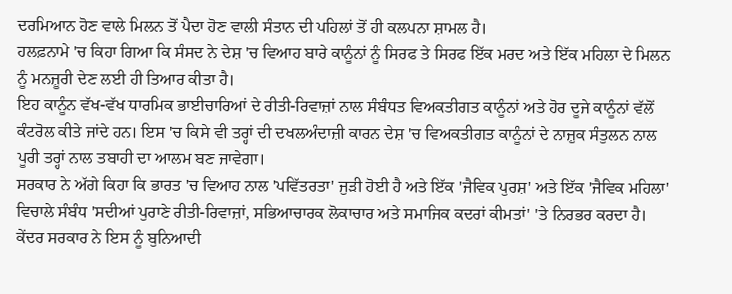ਦਰਮਿਆਨ ਹੋਣ ਵਾਲੇ ਮਿਲਨ ਤੋਂ ਪੈਦਾ ਹੋਣ ਵਾਲੀ ਸੰਤਾਨ ਦੀ ਪਹਿਲਾਂ ਤੋਂ ਹੀ ਕਲਪਨਾ ਸ਼ਾਮਲ ਹੈ।
ਹਲਫ਼ਨਾਮੇ 'ਚ ਕਿਹਾ ਗਿਆ ਕਿ ਸੰਸਦ ਨੇ ਦੇਸ਼ 'ਚ ਵਿਆਹ ਬਾਰੇ ਕਾਨੂੰਨਾਂ ਨੂੰ ਸਿਰਫ ਤੇ ਸਿਰਫ ਇੱਕ ਮਰਦ ਅਤੇ ਇੱਕ ਮਹਿਲਾ ਦੇ ਮਿਲਨ ਨੂੰ ਮਨਜ਼ੂਰੀ ਦੇਣ ਲਈ ਹੀ ਤਿਆਰ ਕੀਤਾ ਹੈ।
ਇਹ ਕਾਨੂੰਨ ਵੱਖ-ਵੱਖ ਧਾਰਮਿਕ ਭਾਈਚਾਰਿਆਂ ਦੇ ਰੀਤੀ-ਰਿਵਾਜ਼ਾਂ ਨਾਲ ਸੰਬੰਧਤ ਵਿਅਕਤੀਗਤ ਕਾਨੂੰਨਾਂ ਅਤੇ ਹੋਰ ਦੂਜੇ ਕਾਨੂੰਨਾਂ ਵੱਲੋਂ ਕੰਟਰੋਲ ਕੀਤੇ ਜਾਂਦੇ ਹਨ। ਇਸ 'ਚ ਕਿਸੇ ਵੀ ਤਰ੍ਹਾਂ ਦੀ ਦਖਲਅੰਦਾਜ਼ੀ ਕਾਰਨ ਦੇਸ਼ 'ਚ ਵਿਅਕਤੀਗਤ ਕਾਨੂੰਨਾਂ ਦੇ ਨਾਜ਼ੁਕ ਸੰਤੁਲਨ ਨਾਲ ਪੂਰੀ ਤਰ੍ਹਾਂ ਨਾਲ ਤਬਾਹੀ ਦਾ ਆਲਮ ਬਣ ਜਾਵੇਗਾ।
ਸਰਕਾਰ ਨੇ ਅੱਗੇ ਕਿਹਾ ਕਿ ਭਾਰਤ 'ਚ ਵਿਆਹ ਨਾਲ 'ਪਵਿੱਤਰਤਾ' ਜੁੜੀ ਹੋਈ ਹੈ ਅਤੇ ਇੱਕ 'ਜੈਵਿਕ ਪੁਰਸ਼' ਅਤੇ ਇੱਕ 'ਜੈਵਿਕ ਮਹਿਲਾ' ਵਿਚਾਲੇ ਸੰਬੰਧ 'ਸਦੀਆਂ ਪੁਰਾਣੇ ਰੀਤੀ-ਰਿਵਾਜ਼ਾਂ, ਸਭਿਆਚਾਰਕ ਲੋਕਾਚਾਰ ਅਤੇ ਸਮਾਜਿਕ ਕਦਰਾਂ ਕੀਮਤਾਂ' 'ਤੇ ਨਿਰਭਰ ਕਰਦਾ ਹੈ। ਕੇਂਦਰ ਸਰਕਾਰ ਨੇ ਇਸ ਨੂੰ ਬੁਨਿਆਦੀ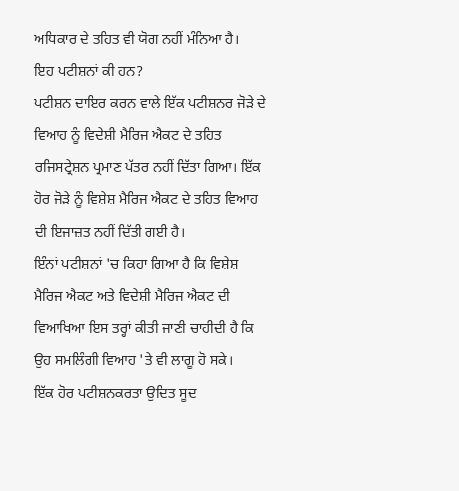ਅਧਿਕਾਰ ਦੇ ਤਹਿਤ ਵੀ ਯੋਗ ਨਹੀਂ ਮੰਨਿਆ ਹੈ।
ਇਹ ਪਟੀਸ਼ਨਾਂ ਕੀ ਹਨ?
ਪਟੀਸ਼ਨ ਦਾਇਰ ਕਰਨ ਵਾਲੇ ਇੱਕ ਪਟੀਸ਼ਨਰ ਜੋੜੇ ਦੇ ਵਿਆਹ ਨੂੰ ਵਿਦੇਸ਼ੀ ਮੈਰਿਜ ਐਕਟ ਦੇ ਤਹਿਤ ਰਜਿਸਟ੍ਰੇਸ਼ਨ ਪ੍ਰਮਾਣ ਪੱਤਰ ਨਹੀਂ ਦਿੱਤਾ ਗਿਆ। ਇੱਕ ਹੋਰ ਜੋੜੇ ਨੂੰ ਵਿਸ਼ੇਸ਼ ਮੈਰਿਜ ਐਕਟ ਦੇ ਤਹਿਤ ਵਿਆਹ ਦੀ ਇਜਾਜ਼ਤ ਨਹੀਂ ਦਿੱਤੀ ਗਈ ਹੈ।
ਇੰਨਾਂ ਪਟੀਸ਼ਨਾਂ 'ਚ ਕਿਹਾ ਗਿਆ ਹੈ ਕਿ ਵਿਸ਼ੇਸ਼ ਮੈਰਿਜ ਐਕਟ ਅਤੇ ਵਿਦੇਸ਼ੀ ਮੈਰਿਜ ਐਕਟ ਦੀ ਵਿਆਖਿਆ ਇਸ ਤਰ੍ਹਾਂ ਕੀਤੀ ਜਾਣੀ ਚਾਹੀਦੀ ਹੈ ਕਿ ਉਹ ਸਮਲਿੰਗੀ ਵਿਆਹ 'ਤੇ ਵੀ ਲਾਗੂ ਹੋ ਸਕੇ।
ਇੱਕ ਹੋਰ ਪਟੀਸ਼ਨਕਰਤਾ ਉਦਿਤ ਸੂਦ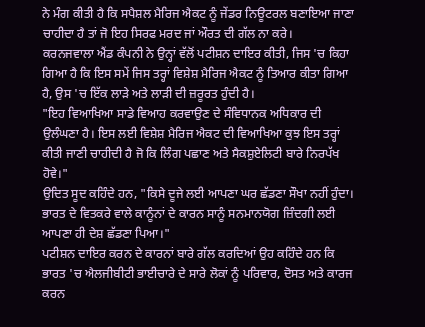ਨੇ ਮੰਗ ਕੀਤੀ ਹੈ ਕਿ ਸਪੈਸ਼ਲ ਮੈਰਿਜ ਐਕਟ ਨੂੰ ਜੇਂਡਰ ਨਿਊਟਰਲ ਬਣਾਇਆ ਜਾਣਾ ਚਾਹੀਦਾ ਹੈ ਤਾਂ ਜੋ ਇਹ ਸਿਰਫ ਮਰਦ ਜਾਂ ਔਰਤ ਦੀ ਗੱਲ ਨਾ ਕਰੇ।
ਕਰਨਜਵਾਲਾ ਐਂਡ ਕੰਪਨੀ ਨੇ ਉਨ੍ਹਾਂ ਵੱਲੋਂ ਪਟੀਸ਼ਨ ਦਾਇਰ ਕੀਤੀ, ਜਿਸ 'ਚ ਕਿਹਾ ਗਿਆ ਹੈ ਕਿ ਇਸ ਸਮੇਂ ਜਿਸ ਤਰ੍ਹਾਂ ਵਿਸ਼ੇਸ਼ ਮੈਰਿਜ ਐਕਟ ਨੂੰ ਤਿਆਰ ਕੀਤਾ ਗਿਆ ਹੈ, ਉਸ 'ਚ ਇੱਕ ਲਾੜੇ ਅਤੇ ਲਾੜੀ ਦੀ ਜ਼ਰੂਰਤ ਹੁੰਦੀ ਹੈ।
"ਇਹ ਵਿਆਖਿਆ ਸਾਡੇ ਵਿਆਹ ਕਰਵਾਉਣ ਦੇ ਸੰਵਿਧਾਨਕ ਅਧਿਕਾਰ ਦੀ ਉਲੰਘਣਾ ਹੈ। ਇਸ ਲਈ ਵਿਸ਼ੇਸ਼ ਮੈਰਿਜ ਐਕਟ ਦੀ ਵਿਆਖਿਆ ਕੁਝ ਇਸ ਤਰ੍ਹਾਂ ਕੀਤੀ ਜਾਣੀ ਚਾਹੀਦੀ ਹੈ ਜੋ ਕਿ ਲਿੰਗ ਪਛਾਣ ਅਤੇ ਸੈਕਸ਼ੁਏਲਿਟੀ ਬਾਰੇ ਨਿਰਪੱਖ ਹੋਵੇ।"
ਉਦਿਤ ਸੂਦ ਕਹਿੰਦੇ ਹਨ, "ਕਿਸੇ ਦੂਜੇ ਲਈ ਆਪਣਾ ਘਰ ਛੱਡਣਾ ਸੌਖਾ ਨਹੀਂ ਹੁੰਦਾ। ਭਾਰਤ ਦੇ ਵਿਤਕਰੇ ਵਾਲੇ ਕਾਨੂੰਨਾਂ ਦੇ ਕਾਰਨ ਸਾਨੂੰ ਸਨਮਾਨਯੋਗ ਜ਼ਿੰਦਗੀ ਲਈ ਆਪਣਾ ਹੀ ਦੇਸ਼ ਛੱਡਣਾ ਪਿਆ।"
ਪਟੀਸ਼ਨ ਦਾਇਰ ਕਰਨ ਦੇ ਕਾਰਨਾਂ ਬਾਰੇ ਗੱਲ ਕਰਦਿਆਂ ਉਹ ਕਹਿੰਦੇ ਹਨ ਕਿ ਭਾਰਤ 'ਚ ਐਲਜੀਬੀਟੀ ਭਾਈਚਾਰੇ ਦੇ ਸਾਰੇ ਲੋਕਾਂ ਨੂੰ ਪਰਿਵਾਰ, ਦੋਸਤ ਅਤੇ ਕਾਰਜ ਕਰਨ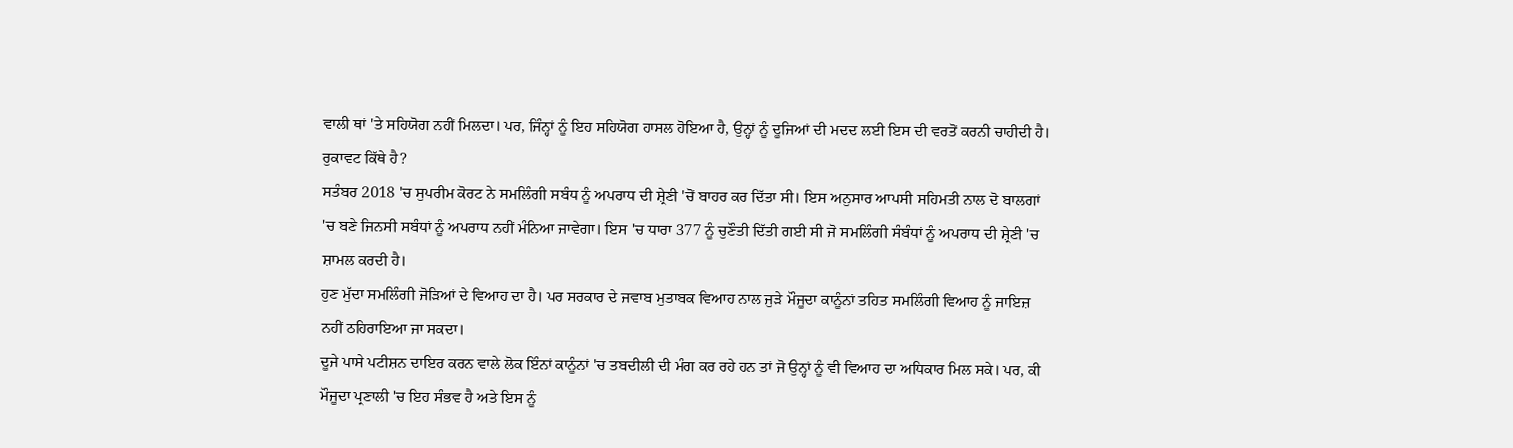ਵਾਲੀ ਥਾਂ 'ਤੇ ਸਹਿਯੋਗ ਨਹੀਂ ਮਿਲਦਾ। ਪਰ, ਜਿੰਨ੍ਹਾਂ ਨੂੰ ਇਹ ਸਹਿਯੋਗ ਹਾਸਲ ਹੋਇਆ ਹੈ, ਉਨ੍ਹਾਂ ਨੂੰ ਦੂਜਿਆਂ ਦੀ ਮਦਦ ਲਈ ਇਸ ਦੀ ਵਰਤੋਂ ਕਰਨੀ ਚਾਹੀਦੀ ਹੈ।
ਰੁਕਾਵਟ ਕਿੱਥੇ ਹੈ?
ਸਤੰਬਰ 2018 'ਚ ਸੁਪਰੀਮ ਕੋਰਟ ਨੇ ਸਮਲਿੰਗੀ ਸਬੰਧ ਨੂੰ ਅਪਰਾਧ ਦੀ ਸ਼੍ਰੇਣੀ 'ਚੋਂ ਬਾਹਰ ਕਰ ਦਿੱਤਾ ਸੀ। ਇਸ ਅਨੁਸਾਰ ਆਪਸੀ ਸਹਿਮਤੀ ਨਾਲ ਦੋ ਬਾਲਗਾਂ 'ਚ ਬਣੇ ਜਿਨਸੀ ਸਬੰਧਾਂ ਨੂੰ ਅਪਰਾਧ ਨਹੀਂ ਮੰਨਿਆ ਜਾਵੇਗਾ। ਇਸ 'ਚ ਧਾਰਾ 377 ਨੂੰ ਚੁਣੌਤੀ ਦਿੱਤੀ ਗਈ ਸੀ ਜੋ ਸਮਲਿੰਗੀ ਸੰਬੰਧਾਂ ਨੂੰ ਅਪਰਾਧ ਦੀ ਸ਼੍ਰੇਣੀ 'ਚ ਸ਼ਾਮਲ ਕਰਦੀ ਹੈ।
ਹੁਣ ਮੁੱਦਾ ਸਮਲਿੰਗੀ ਜੋੜਿਆਂ ਦੇ ਵਿਆਹ ਦਾ ਹੈ। ਪਰ ਸਰਕਾਰ ਦੇ ਜਵਾਬ ਮੁਤਾਬਕ ਵਿਆਹ ਨਾਲ ਜੁੜੇ ਮੌਜੂਦਾ ਕਾਨੂੰਨਾਂ ਤਹਿਤ ਸਮਲਿੰਗੀ ਵਿਆਹ ਨੂੰ ਜਾਇਜ਼ ਨਹੀਂ ਠਹਿਰਾਇਆ ਜਾ ਸਕਦਾ।
ਦੂਜੇ ਪਾਸੇ ਪਟੀਸ਼ਨ ਦਾਇਰ ਕਰਨ ਵਾਲੇ ਲੋਕ ਇੰਨਾਂ ਕਾਨੂੰਨਾਂ 'ਚ ਤਬਦੀਲੀ ਦੀ ਮੰਗ ਕਰ ਰਹੇ ਹਨ ਤਾਂ ਜੋ ਉਨ੍ਹਾਂ ਨੂੰ ਵੀ ਵਿਆਹ ਦਾ ਅਧਿਕਾਰ ਮਿਲ ਸਕੇ। ਪਰ, ਕੀ ਮੌਜੂਦਾ ਪ੍ਰਣਾਲੀ 'ਚ ਇਹ ਸੰਭਵ ਹੈ ਅਤੇ ਇਸ ਨੂੰ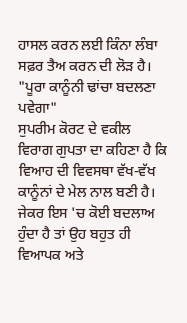ਹਾਸਲ ਕਰਨ ਲਈ ਕਿੰਨਾ ਲੰਬਾ ਸਫ਼ਰ ਤੈਅ ਕਰਨ ਦੀ ਲੋੜ ਹੈ।
"ਪੂਰਾ ਕਾਨੂੰਨੀ ਢਾਂਚਾ ਬਦਲਣਾ ਪਵੇਗਾ"
ਸੁਪਰੀਮ ਕੋਰਟ ਦੇ ਵਕੀਲ ਵਿਰਾਗ ਗੁਪਤਾ ਦਾ ਕਹਿਣਾ ਹੈ ਕਿ ਵਿਆਹ ਦੀ ਵਿਵਸਥਾ ਵੱਖ-ਵੱਖ ਕਾਨੂੰਨਾਂ ਦੇ ਮੇਲ ਨਾਲ ਬਣੀ ਹੈ। ਜੇਕਰ ਇਸ 'ਚ ਕੋਈ ਬਦਲਾਅ ਹੁੰਦਾ ਹੈ ਤਾਂ ਉਹ ਬਹੁਤ ਹੀ ਵਿਆਪਕ ਅਤੇ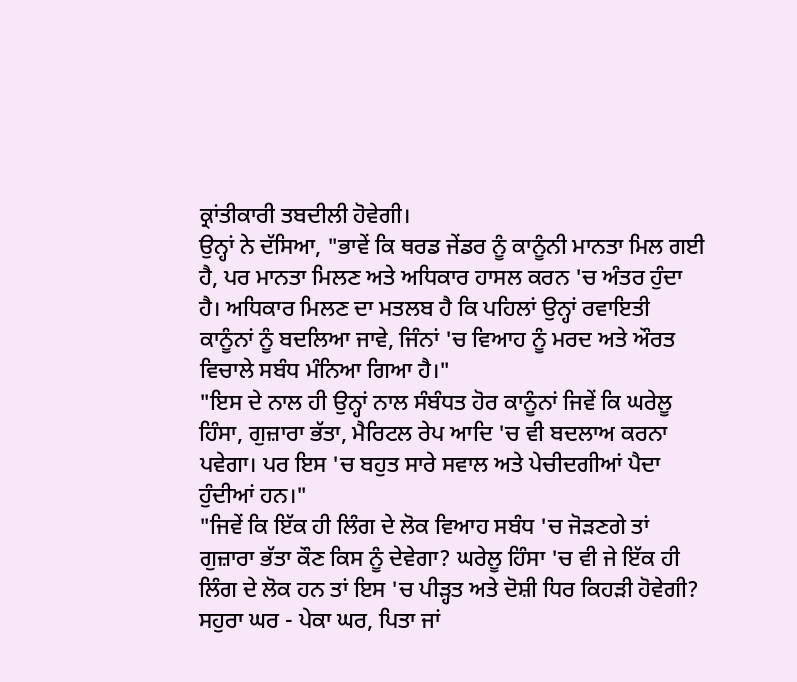ਕ੍ਰਾਂਤੀਕਾਰੀ ਤਬਦੀਲੀ ਹੋਵੇਗੀ।
ਉਨ੍ਹਾਂ ਨੇ ਦੱਸਿਆ, "ਭਾਵੇਂ ਕਿ ਥਰਡ ਜੇਂਡਰ ਨੂੰ ਕਾਨੂੰਨੀ ਮਾਨਤਾ ਮਿਲ ਗਈ ਹੈ, ਪਰ ਮਾਨਤਾ ਮਿਲਣ ਅਤੇ ਅਧਿਕਾਰ ਹਾਸਲ ਕਰਨ 'ਚ ਅੰਤਰ ਹੁੰਦਾ ਹੈ। ਅਧਿਕਾਰ ਮਿਲਣ ਦਾ ਮਤਲਬ ਹੈ ਕਿ ਪਹਿਲਾਂ ਉਨ੍ਹਾਂ ਰਵਾਇਤੀ ਕਾਨੂੰਨਾਂ ਨੂੰ ਬਦਲਿਆ ਜਾਵੇ, ਜਿੰਨਾਂ 'ਚ ਵਿਆਹ ਨੂੰ ਮਰਦ ਅਤੇ ਔਰਤ ਵਿਚਾਲੇ ਸਬੰਧ ਮੰਨਿਆ ਗਿਆ ਹੈ।"
"ਇਸ ਦੇ ਨਾਲ ਹੀ ਉਨ੍ਹਾਂ ਨਾਲ ਸੰਬੰਧਤ ਹੋਰ ਕਾਨੂੰਨਾਂ ਜਿਵੇਂ ਕਿ ਘਰੇਲੂ ਹਿੰਸਾ, ਗੁਜ਼ਾਰਾ ਭੱਤਾ, ਮੈਰਿਟਲ ਰੇਪ ਆਦਿ 'ਚ ਵੀ ਬਦਲਾਅ ਕਰਨਾ ਪਵੇਗਾ। ਪਰ ਇਸ 'ਚ ਬਹੁਤ ਸਾਰੇ ਸਵਾਲ ਅਤੇ ਪੇਚੀਦਗੀਆਂ ਪੈਦਾ ਹੁੰਦੀਆਂ ਹਨ।"
"ਜਿਵੇਂ ਕਿ ਇੱਕ ਹੀ ਲਿੰਗ ਦੇ ਲੋਕ ਵਿਆਹ ਸਬੰਧ 'ਚ ਜੋੜਣਗੇ ਤਾਂ ਗੁਜ਼ਾਰਾ ਭੱਤਾ ਕੌਣ ਕਿਸ ਨੂੰ ਦੇਵੇਗਾ? ਘਰੇਲੂ ਹਿੰਸਾ 'ਚ ਵੀ ਜੇ ਇੱਕ ਹੀ ਲਿੰਗ ਦੇ ਲੋਕ ਹਨ ਤਾਂ ਇਸ 'ਚ ਪੀੜ੍ਹਤ ਅਤੇ ਦੋਸ਼ੀ ਧਿਰ ਕਿਹੜੀ ਹੋਵੇਗੀ? ਸਹੁਰਾ ਘਰ - ਪੇਕਾ ਘਰ, ਪਿਤਾ ਜਾਂ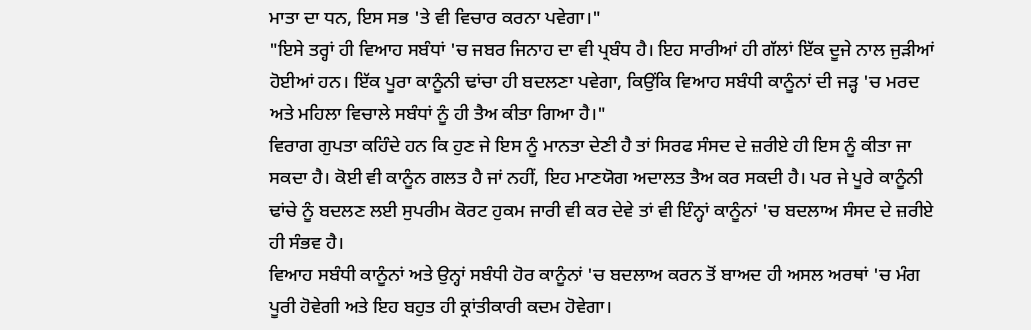ਮਾਤਾ ਦਾ ਧਨ, ਇਸ ਸਭ 'ਤੇ ਵੀ ਵਿਚਾਰ ਕਰਨਾ ਪਵੇਗਾ।"
"ਇਸੇ ਤਰ੍ਹਾਂ ਹੀ ਵਿਆਹ ਸਬੰਧਾਂ 'ਚ ਜਬਰ ਜਿਨਾਹ ਦਾ ਵੀ ਪ੍ਰਬੰਧ ਹੈ। ਇਹ ਸਾਰੀਆਂ ਹੀ ਗੱਲਾਂ ਇੱਕ ਦੂਜੇ ਨਾਲ ਜੁੜੀਆਂ ਹੋਈਆਂ ਹਨ। ਇੱਕ ਪੂਰਾ ਕਾਨੂੰਨੀ ਢਾਂਚਾ ਹੀ ਬਦਲਣਾ ਪਵੇਗਾ, ਕਿਉਂਕਿ ਵਿਆਹ ਸਬੰਧੀ ਕਾਨੂੰਨਾਂ ਦੀ ਜੜ੍ਹ 'ਚ ਮਰਦ ਅਤੇ ਮਹਿਲਾ ਵਿਚਾਲੇ ਸਬੰਧਾਂ ਨੂੰ ਹੀ ਤੈਅ ਕੀਤਾ ਗਿਆ ਹੈ।"
ਵਿਰਾਗ ਗੁਪਤਾ ਕਹਿੰਦੇ ਹਨ ਕਿ ਹੁਣ ਜੇ ਇਸ ਨੂੰ ਮਾਨਤਾ ਦੇਣੀ ਹੈ ਤਾਂ ਸਿਰਫ ਸੰਸਦ ਦੇ ਜ਼ਰੀਏ ਹੀ ਇਸ ਨੂੰ ਕੀਤਾ ਜਾ ਸਕਦਾ ਹੈ। ਕੋਈ ਵੀ ਕਾਨੂੰਨ ਗਲਤ ਹੈ ਜਾਂ ਨਹੀਂ, ਇਹ ਮਾਣਯੋਗ ਅਦਾਲਤ ਤੈਅ ਕਰ ਸਕਦੀ ਹੈ। ਪਰ ਜੇ ਪੂਰੇ ਕਾਨੂੰਨੀ ਢਾਂਚੇ ਨੂੰ ਬਦਲਣ ਲਈ ਸੁਪਰੀਮ ਕੋਰਟ ਹੁਕਮ ਜਾਰੀ ਵੀ ਕਰ ਦੇਵੇ ਤਾਂ ਵੀ ਇੰਨ੍ਹਾਂ ਕਾਨੂੰਨਾਂ 'ਚ ਬਦਲਾਅ ਸੰਸਦ ਦੇ ਜ਼ਰੀਏ ਹੀ ਸੰਭਵ ਹੈ।
ਵਿਆਹ ਸਬੰਧੀ ਕਾਨੂੰਨਾਂ ਅਤੇ ਉਨ੍ਹਾਂ ਸਬੰਧੀ ਹੋਰ ਕਾਨੂੰਨਾਂ 'ਚ ਬਦਲਾਅ ਕਰਨ ਤੋਂ ਬਾਅਦ ਹੀ ਅਸਲ ਅਰਥਾਂ 'ਚ ਮੰਗ ਪੂਰੀ ਹੋਵੇਗੀ ਅਤੇ ਇਹ ਬਹੁਤ ਹੀ ਕ੍ਰਾਂਤੀਕਾਰੀ ਕਦਮ ਹੋਵੇਗਾ।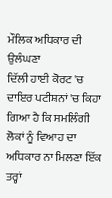ਮੌਲਿਕ ਅਧਿਕਾਰ ਦੀ ਉਲੰਘਣਾ
ਦਿੱਲੀ ਹਾਈ ਕੋਰਟ 'ਚ ਦਾਇਰ ਪਟੀਸ਼ਨਾਂ 'ਚ ਕਿਹਾ ਗਿਆ ਹੈ ਕਿ ਸਮਲਿੰਗੀ ਲੋਕਾਂ ਨੂੰ ਵਿਆਹ ਦਾ ਅਧਿਕਾਰ ਨਾ ਮਿਲਣਾ ਇੱਕ ਤਰ੍ਹਾਂ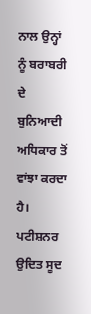ਨਾਲ ਉਨ੍ਹਾਂ ਨੂੰ ਬਰਾਬਰੀ ਦੇ ਬੁਨਿਆਦੀ ਅਧਿਕਾਰ ਤੋਂ ਵਾਂਝਾ ਕਰਦਾ ਹੈ।
ਪਟੀਸ਼ਨਰ ਉਦਿਤ ਸੂਦ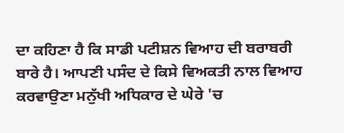ਦਾ ਕਹਿਣਾ ਹੈ ਕਿ ਸਾਡੀ ਪਟੀਸ਼ਨ ਵਿਆਹ ਦੀ ਬਰਾਬਰੀ ਬਾਰੇ ਹੈ। ਆਪਣੀ ਪਸੰਦ ਦੇ ਕਿਸੇ ਵਿਅਕਤੀ ਨਾਲ ਵਿਆਹ ਕਰਵਾਉਣਾ ਮਨੁੱਖੀ ਅਧਿਕਾਰ ਦੇ ਘੇਰੇ 'ਚ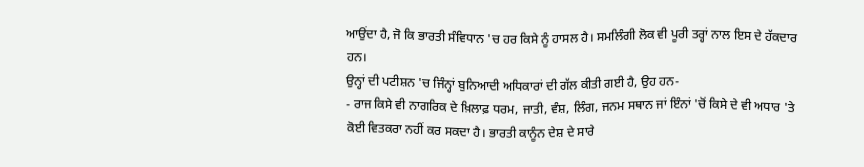ਆਉਂਦਾ ਹੈ, ਜੋ ਕਿ ਭਾਰਤੀ ਸੰਵਿਧਾਨ 'ਚ ਹਰ ਕਿਸੇ ਨੂੰ ਹਾਸਲ ਹੈ। ਸਮਲਿੰਗੀ ਲੋਕ ਵੀ ਪੂਰੀ ਤਰ੍ਹਾਂ ਨਾਲ ਇਸ ਦੇ ਹੱਕਦਾਰ ਹਨ।
ਉਨ੍ਹਾਂ ਦੀ ਪਟੀਸ਼ਨ 'ਚ ਜਿੰਨ੍ਹਾਂ ਬੁਨਿਆਦੀ ਅਧਿਕਾਰਾਂ ਦੀ ਗੱਲ ਕੀਤੀ ਗਈ ਹੈ, ਉਹ ਹਨ-
- ਰਾਜ ਕਿਸੇ ਵੀ ਨਾਗਰਿਕ ਦੇ ਖ਼ਿਲਾਫ਼ ਧਰਮ, ਜਾਤੀ, ਵੰਸ਼, ਲਿੰਗ, ਜਨਮ ਸਥਾਨ ਜਾਂ ਇੰਨਾਂ 'ਚੋਂ ਕਿਸੇ ਦੇ ਵੀ ਅਧਾਰ 'ਤੇ ਕੋਈ ਵਿਤਕਰਾ ਨਹੀਂ ਕਰ ਸਕਦਾ ਹੈ। ਭਾਰਤੀ ਕਾਨੂੰਨ ਦੇਸ਼ ਦੇ ਸਾਰੇ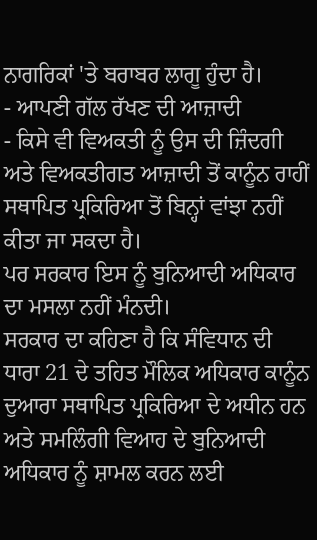ਨਾਗਰਿਕਾਂ 'ਤੇ ਬਰਾਬਰ ਲਾਗੂ ਹੁੰਦਾ ਹੈ।
- ਆਪਣੀ ਗੱਲ ਰੱਖਣ ਦੀ ਆਜ਼ਾਦੀ
- ਕਿਸੇ ਵੀ ਵਿਅਕਤੀ ਨੂੰ ਉਸ ਦੀ ਜ਼ਿੰਦਗੀ ਅਤੇ ਵਿਅਕਤੀਗਤ ਆਜ਼ਾਦੀ ਤੋਂ ਕਾਨੂੰਨ ਰਾਹੀਂ ਸਥਾਪਿਤ ਪ੍ਰਕਿਰਿਆ ਤੋਂ ਬਿਨ੍ਹਾਂ ਵਾਂਝਾ ਨਹੀਂ ਕੀਤਾ ਜਾ ਸਕਦਾ ਹੈ।
ਪਰ ਸਰਕਾਰ ਇਸ ਨੂੰ ਬੁਨਿਆਦੀ ਅਧਿਕਾਰ ਦਾ ਮਸਲਾ ਨਹੀਂ ਮੰਨਦੀ।
ਸਰਕਾਰ ਦਾ ਕਹਿਣਾ ਹੈ ਕਿ ਸੰਵਿਧਾਨ ਦੀ ਧਾਰਾ 21 ਦੇ ਤਹਿਤ ਮੌਲਿਕ ਅਧਿਕਾਰ ਕਾਨੂੰਨ ਦੁਆਰਾ ਸਥਾਪਿਤ ਪ੍ਰਕਿਰਿਆ ਦੇ ਅਧੀਨ ਹਨ ਅਤੇ ਸਮਲਿੰਗੀ ਵਿਆਹ ਦੇ ਬੁਨਿਆਦੀ ਅਧਿਕਾਰ ਨੂੰ ਸ਼ਾਮਲ ਕਰਨ ਲਈ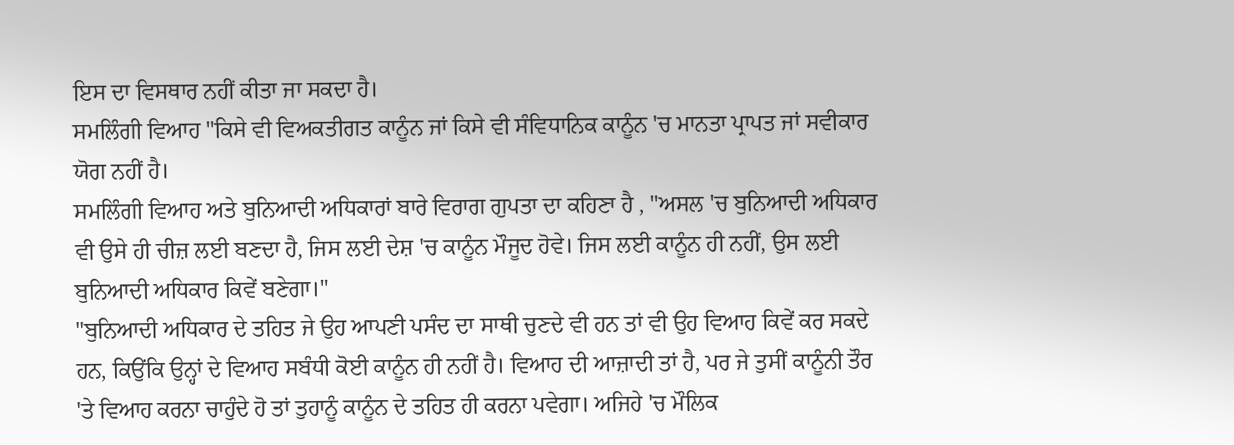ਇਸ ਦਾ ਵਿਸਥਾਰ ਨਹੀਂ ਕੀਤਾ ਜਾ ਸਕਦਾ ਹੈ।
ਸਮਲਿੰਗੀ ਵਿਆਹ "ਕਿਸੇ ਵੀ ਵਿਅਕਤੀਗਤ ਕਾਨੂੰਨ ਜਾਂ ਕਿਸੇ ਵੀ ਸੰਵਿਧਾਨਿਕ ਕਾਨੂੰਨ 'ਚ ਮਾਨਤਾ ਪ੍ਰਾਪਤ ਜਾਂ ਸਵੀਕਾਰ ਯੋਗ ਨਹੀਂ ਹੈ।
ਸਮਲਿੰਗੀ ਵਿਆਹ ਅਤੇ ਬੁਨਿਆਦੀ ਅਧਿਕਾਰਾਂ ਬਾਰੇ ਵਿਰਾਗ ਗੁਪਤਾ ਦਾ ਕਹਿਣਾ ਹੈ , "ਅਸਲ 'ਚ ਬੁਨਿਆਦੀ ਅਧਿਕਾਰ ਵੀ ਉਸੇ ਹੀ ਚੀਜ਼ ਲਈ ਬਣਦਾ ਹੈ, ਜਿਸ ਲਈ ਦੇਸ਼ 'ਚ ਕਾਨੂੰਨ ਮੌਜੂਦ ਹੋਵੇ। ਜਿਸ ਲਈ ਕਾਨੂੰਨ ਹੀ ਨਹੀਂ, ਉਸ ਲਈ ਬੁਨਿਆਦੀ ਅਧਿਕਾਰ ਕਿਵੇਂ ਬਣੇਗਾ।"
"ਬੁਨਿਆਦੀ ਅਧਿਕਾਰ ਦੇ ਤਹਿਤ ਜੇ ਉਹ ਆਪਣੀ ਪਸੰਦ ਦਾ ਸਾਥੀ ਚੁਣਦੇ ਵੀ ਹਨ ਤਾਂ ਵੀ ਉਹ ਵਿਆਹ ਕਿਵੇਂ ਕਰ ਸਕਦੇ ਹਨ, ਕਿਉਂਕਿ ਉਨ੍ਹਾਂ ਦੇ ਵਿਆਹ ਸਬੰਧੀ ਕੋਈ ਕਾਨੂੰਨ ਹੀ ਨਹੀਂ ਹੈ। ਵਿਆਹ ਦੀ ਆਜ਼ਾਦੀ ਤਾਂ ਹੈ, ਪਰ ਜੇ ਤੁਸੀਂ ਕਾਨੂੰਨੀ ਤੌਰ 'ਤੇ ਵਿਆਹ ਕਰਨਾ ਚਾਹੁੰਦੇ ਹੋ ਤਾਂ ਤੁਹਾਨੂੰ ਕਾਨੂੰਨ ਦੇ ਤਹਿਤ ਹੀ ਕਰਨਾ ਪਵੇਗਾ। ਅਜਿਹੇ 'ਚ ਮੌਲਿਕ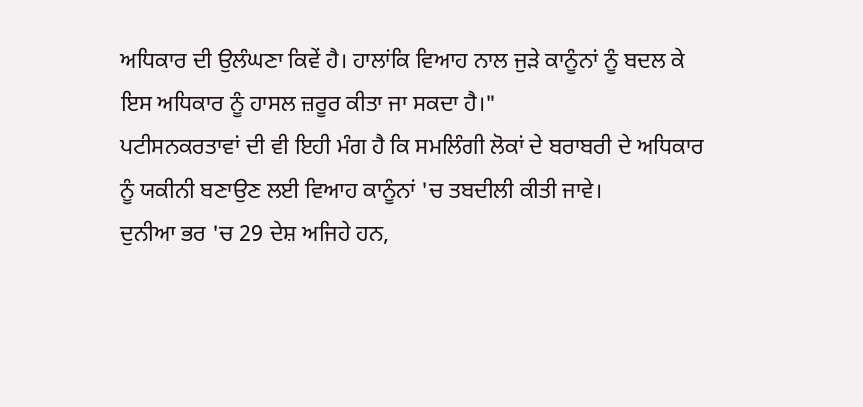ਅਧਿਕਾਰ ਦੀ ਉਲੰਘਣਾ ਕਿਵੇਂ ਹੈ। ਹਾਲਾਂਕਿ ਵਿਆਹ ਨਾਲ ਜੁੜੇ ਕਾਨੂੰਨਾਂ ਨੂੰ ਬਦਲ ਕੇ ਇਸ ਅਧਿਕਾਰ ਨੂੰ ਹਾਸਲ ਜ਼ਰੂਰ ਕੀਤਾ ਜਾ ਸਕਦਾ ਹੈ।"
ਪਟੀਸਨਕਰਤਾਵਾਂ ਦੀ ਵੀ ਇਹੀ ਮੰਗ ਹੈ ਕਿ ਸਮਲਿੰਗੀ ਲੋਕਾਂ ਦੇ ਬਰਾਬਰੀ ਦੇ ਅਧਿਕਾਰ ਨੂੰ ਯਕੀਨੀ ਬਣਾਉਣ ਲਈ ਵਿਆਹ ਕਾਨੂੰਨਾਂ 'ਚ ਤਬਦੀਲੀ ਕੀਤੀ ਜਾਵੇ।
ਦੁਨੀਆ ਭਰ 'ਚ 29 ਦੇਸ਼ ਅਜਿਹੇ ਹਨ,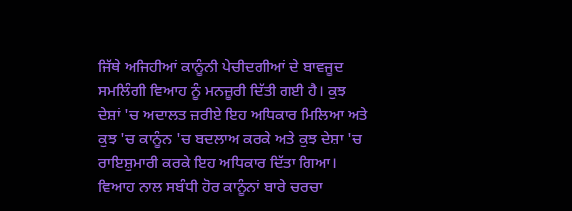ਜਿੱਥੇ ਅਜਿਹੀਆਂ ਕਾਨੂੰਨੀ ਪੇਚੀਦਗੀਆਂ ਦੇ ਬਾਵਜੂਦ ਸਮਲਿੰਗੀ ਵਿਆਹ ਨੂੰ ਮਨਜ਼ੂਰੀ ਦਿੱਤੀ ਗਈ ਹੈ। ਕੁਝ ਦੇਸ਼ਾਂ 'ਚ ਅਦਾਲਤ ਜ਼ਰੀਏ ਇਹ ਅਧਿਕਾਰ ਮਿਲਿਆ ਅਤੇ ਕੁਝ 'ਚ ਕਾਨੂੰਨ 'ਚ ਬਦਲਾਅ ਕਰਕੇ ਅਤੇ ਕੁਝ ਦੇਸ਼ਾ 'ਚ ਰਾਇਸ਼ੁਮਾਰੀ ਕਰਕੇ ਇਹ ਅਧਿਕਾਰ ਦਿੱਤਾ ਗਿਆ।
ਵਿਆਹ ਨਾਲ ਸਬੰਧੀ ਹੋਰ ਕਾਨੂੰਨਾਂ ਬਾਰੇ ਚਰਚਾ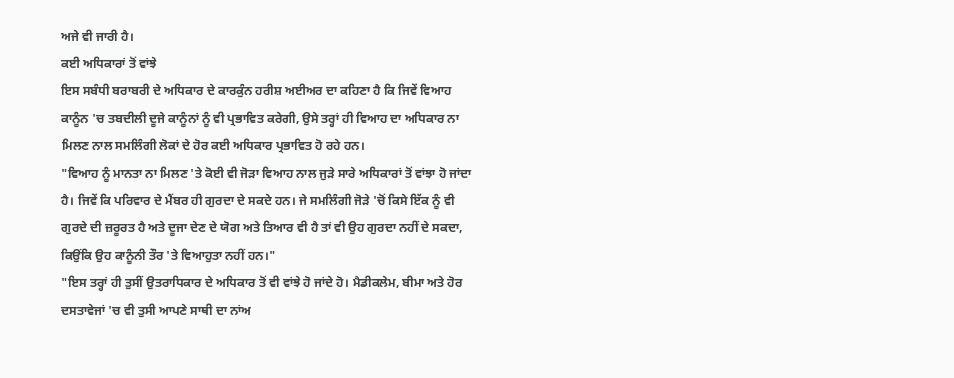ਅਜੇ ਵੀ ਜਾਰੀ ਹੈ।
ਕਈ ਅਧਿਕਾਰਾਂ ਤੋਂ ਵਾਂਝੇ
ਇਸ ਸਬੰਧੀ ਬਰਾਬਰੀ ਦੇ ਅਧਿਕਾਰ ਦੇ ਕਾਰਕੁੰਨ ਹਰੀਸ਼ ਅਈਅਰ ਦਾ ਕਹਿਣਾ ਹੈ ਕਿ ਜਿਵੇਂ ਵਿਆਹ ਕਾਨੂੰਨ 'ਚ ਤਬਦੀਲੀ ਦੂਜੇ ਕਾਨੂੰਨਾਂ ਨੂੰ ਵੀ ਪ੍ਰਭਾਵਿਤ ਕਰੇਗੀ, ਉਸੇ ਤਰ੍ਹਾਂ ਹੀ ਵਿਆਹ ਦਾ ਅਧਿਕਾਰ ਨਾ ਮਿਲਣ ਨਾਲ ਸਮਲਿੰਗੀ ਲੋਕਾਂ ਦੇ ਹੋਰ ਕਈ ਅਧਿਕਾਰ ਪ੍ਰਭਾਵਿਤ ਹੋ ਰਹੇ ਹਨ।
"ਵਿਆਹ ਨੂੰ ਮਾਨਤਾ ਨਾ ਮਿਲਣ 'ਤੇ ਕੋਈ ਵੀ ਜੋੜਾ ਵਿਆਹ ਨਾਲ ਜੁੜੇ ਸਾਰੇ ਅਧਿਕਾਰਾਂ ਤੋਂ ਵਾਂਝਾ ਹੋ ਜਾਂਦਾ ਹੈ। ਜਿਵੇਂ ਕਿ ਪਰਿਵਾਰ ਦੇ ਮੈਂਬਰ ਹੀ ਗੁਰਦਾ ਦੇ ਸਕਦੇ ਹਨ। ਜੇ ਸਮਲਿੰਗੀ ਜੋੜੇ 'ਚੋਂ ਕਿਸੇ ਇੱਕ ਨੂੰ ਵੀ ਗੁਰਦੇ ਦੀ ਜ਼ਰੂਰਤ ਹੈ ਅਤੇ ਦੂਜਾ ਦੇਣ ਦੇ ਯੋਗ ਅਤੇ ਤਿਆਰ ਵੀ ਹੈ ਤਾਂ ਵੀ ਉਹ ਗੁਰਦਾ ਨਹੀਂ ਦੇ ਸਕਦਾ, ਕਿਉਂਕਿ ਉਹ ਕਾਨੂੰਨੀ ਤੌਰ 'ਤੇ ਵਿਆਹੁਤਾ ਨਹੀਂ ਹਨ।"
"ਇਸ ਤਰ੍ਹਾਂ ਹੀ ਤੁਸੀਂ ਉਤਰਾਧਿਕਾਰ ਦੇ ਅਧਿਕਾਰ ਤੋਂ ਵੀ ਵਾਂਝੇ ਹੋ ਜਾਂਦੇ ਹੋ। ਮੈਡੀਕਲੇਮ, ਬੀਮਾ ਅਤੇ ਹੋਰ ਦਸਤਾਵੇਜਾਂ 'ਚ ਵੀ ਤੁਸੀ ਆਪਣੇ ਸਾਥੀ ਦਾ ਨਾਂਅ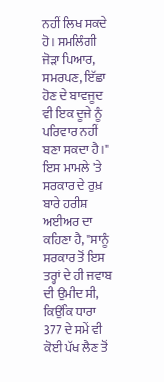ਨਹੀਂ ਲਿਖ ਸਕਦੇ ਹੋ। ਸਮਲਿੰਗੀ ਜੋੜਾ ਪਿਆਰ, ਸਮਰਪਣ, ਇੱਛਾ ਹੋਣ ਦੇ ਬਾਵਜੂਦ ਵੀ ਇਕ ਦੂਜੇ ਨੂੰ ਪਰਿਵਾਰ ਨਹੀਂ ਬਣਾ ਸਕਦਾ ਹੈ।"
ਇਸ ਮਾਮਲੇ 'ਤੇ ਸਰਕਾਰ ਦੇ ਰੁਖ਼ ਬਾਰੇ ਹਰੀਸ਼ ਅਈਅਰ ਦਾ ਕਹਿਣਾ ਹੈ, "ਸਾਨੂੰ ਸਰਕਾਰ ਤੋਂ ਇਸ ਤਰ੍ਹਾਂ ਦੇ ਹੀ ਜਵਾਬ ਦੀ ਉਮੀਦ ਸੀ, ਕਿਉਂਕਿ ਧਾਰਾ 377 ਦੇ ਸਮੇਂ ਵੀ ਕੋਈ ਪੱਖ ਲੈਣ ਤੋਂ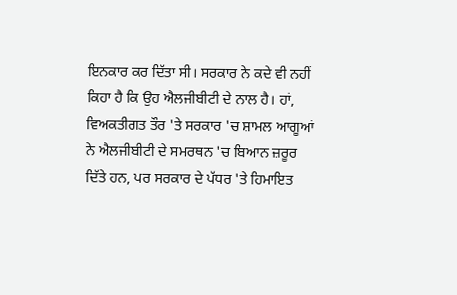ਇਨਕਾਰ ਕਰ ਦਿੱਤਾ ਸੀ। ਸਰਕਾਰ ਨੇ ਕਦੇ ਵੀ ਨਹੀਂ ਕਿਹਾ ਹੈ ਕਿ ਉਹ ਐਲਜੀਬੀਟੀ ਦੇ ਨਾਲ ਹੈ। ਹਾਂ, ਵਿਅਕਤੀਗਤ ਤੌਰ 'ਤੇ ਸਰਕਾਰ 'ਚ ਸ਼ਾਮਲ ਆਗੂਆਂ ਨੇ ਐਲਜੀਬੀਟੀ ਦੇ ਸਮਰਥਨ 'ਚ ਬਿਆਨ ਜ਼ਰੂਰ ਦਿੱਤੇ ਹਨ, ਪਰ ਸਰਕਾਰ ਦੇ ਪੱਧਰ 'ਤੇ ਹਿਮਾਇਤ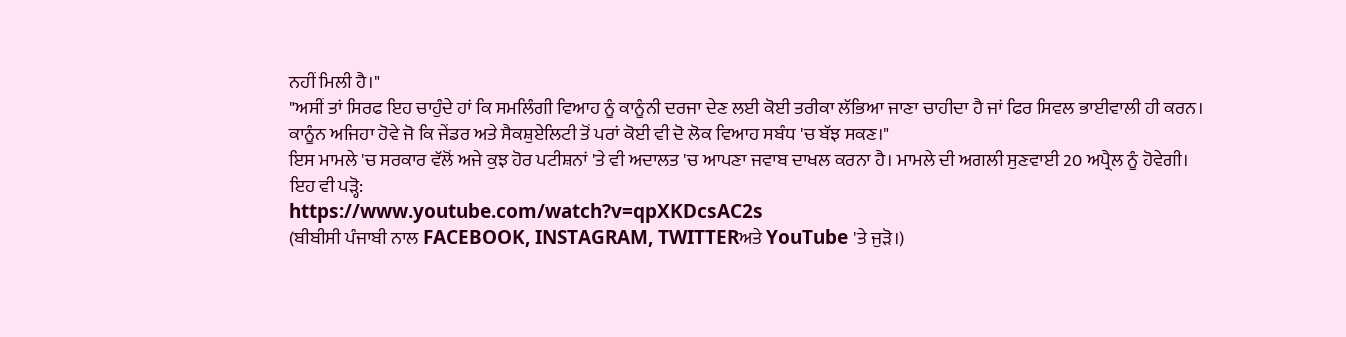ਨਹੀਂ ਮਿਲੀ ਹੈ।"
"ਅਸੀਂ ਤਾਂ ਸਿਰਫ ਇਹ ਚਾਹੁੰਦੇ ਹਾਂ ਕਿ ਸਮਲਿੰਗੀ ਵਿਆਹ ਨੂੰ ਕਾਨੂੰਨੀ ਦਰਜਾ ਦੇਣ ਲਈ ਕੋਈ ਤਰੀਕਾ ਲੱਭਿਆ ਜਾਣਾ ਚਾਹੀਦਾ ਹੈ ਜਾਂ ਫਿਰ ਸਿਵਲ ਭਾਈਵਾਲੀ ਹੀ ਕਰਨ। ਕਾਨੂੰਨ ਅਜਿਹਾ ਹੋਵੇ ਜੋ ਕਿ ਜੇਂਡਰ ਅਤੇ ਸੈਕਸ਼ੁਏਲਿਟੀ ਤੋਂ ਪਰਾਂ ਕੋਈ ਵੀ ਦੋ ਲੋਕ ਵਿਆਹ ਸਬੰਧ 'ਚ ਬੱਝ ਸਕਣ।"
ਇਸ ਮਾਮਲੇ 'ਚ ਸਰਕਾਰ ਵੱਲੋਂ ਅਜੇ ਕੁਝ ਹੋਰ ਪਟੀਸ਼ਨਾਂ 'ਤੇ ਵੀ ਅਦਾਲਤ 'ਚ ਆਪਣਾ ਜਵਾਬ ਦਾਖਲ ਕਰਨਾ ਹੈ। ਮਾਮਲੇ ਦੀ ਅਗਲੀ ਸੁਣਵਾਈ 20 ਅਪ੍ਰੈਲ ਨੂੰ ਹੋਵੇਗੀ।
ਇਹ ਵੀ ਪੜ੍ਹੋ:
https://www.youtube.com/watch?v=qpXKDcsAC2s
(ਬੀਬੀਸੀ ਪੰਜਾਬੀ ਨਾਲ FACEBOOK, INSTAGRAM, TWITTERਅਤੇ YouTube 'ਤੇ ਜੁੜੋ।)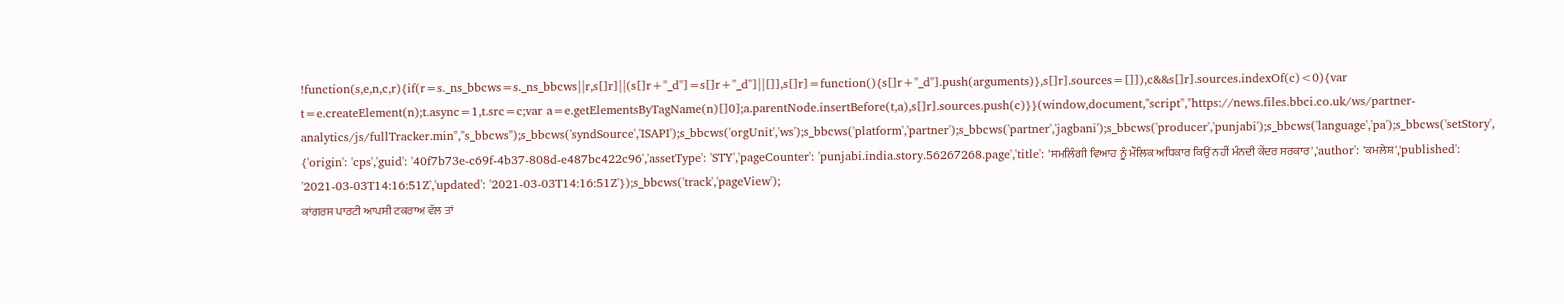!function(s,e,n,c,r){if(r=s._ns_bbcws=s._ns_bbcws||r,s[]r]||(s[]r+"_d"]=s[]r+"_d"]||[]],s[]r]=function(){s[]r+"_d"].push(arguments)},s[]r].sources=[]]),c&&s[]r].sources.indexOf(c)<0){var t=e.createElement(n);t.async=1,t.src=c;var a=e.getElementsByTagName(n)[]0];a.parentNode.insertBefore(t,a),s[]r].sources.push(c)}}(window,document,"script","https://news.files.bbci.co.uk/ws/partner-analytics/js/fullTracker.min","s_bbcws");s_bbcws('syndSource','ISAPI');s_bbcws('orgUnit','ws');s_bbcws('platform','partner');s_bbcws('partner','jagbani');s_bbcws('producer','punjabi');s_bbcws('language','pa');s_bbcws('setStory', {'origin': 'cps','guid': '40f7b73e-c69f-4b37-808d-e487bc422c96','assetType': 'STY','pageCounter': 'punjabi.india.story.56267268.page','title': 'ਸਮਲਿੰਗੀ ਵਿਆਹ ਨੂੰ ਮੌਲਿਕ ਅਧਿਕਾਰ ਕਿਉਂ ਨਹੀਂ ਮੰਨਦੀ ਕੇਂਦਰ ਸਰਕਾਰ','author': 'ਕਮਲੇਸ਼','published': '2021-03-03T14:16:51Z','updated': '2021-03-03T14:16:51Z'});s_bbcws('track','pageView');
ਕਾਂਗਰਸ ਪਾਰਟੀ ਆਪਸੀ ਟਕਰਾਅ ਵੱਲ ਤਾਂ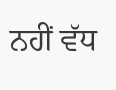ਨਹੀਂ ਵੱਧ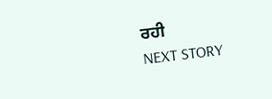ਰਹੀ
NEXT STORY